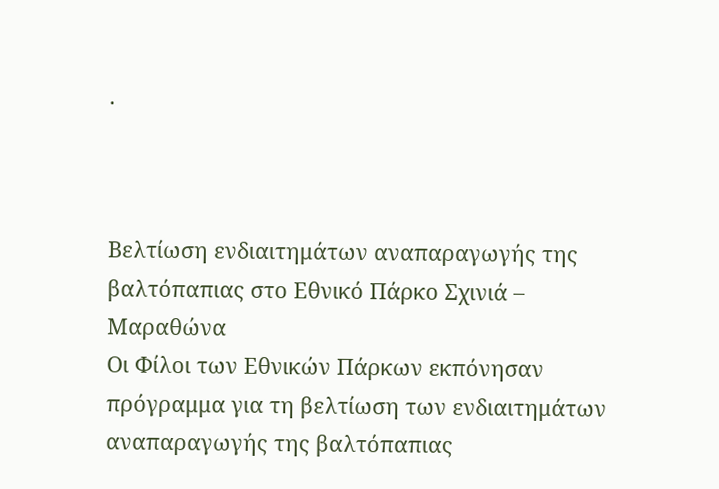.



Βελτίωση ενδιαιτημάτων αναπαραγωγής της βαλτόπαπιας στο Εθνικό Πάρκο Σχινιά – Μαραθώνα
Οι Φίλοι των Εθνικών Πάρκων εκπόνησαν πρόγραμμα για τη βελτίωση των ενδιαιτημάτων αναπαραγωγής της βαλτόπαπιας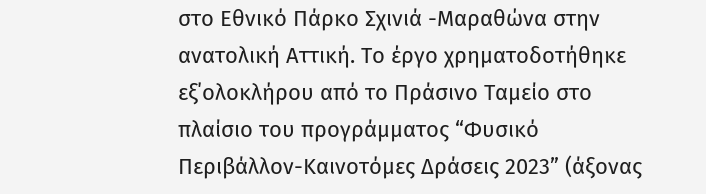στο Εθνικό Πάρκο Σχινιά -Μαραθώνα στην ανατολική Αττική. Το έργο χρηματοδοτήθηκε εξ΄ολοκλήρου από το Πράσινο Ταμείο στο πλαίσιο του προγράμματος “Φυσικό Περιβάλλον-Καινοτόμες Δράσεις 2023” (άξονας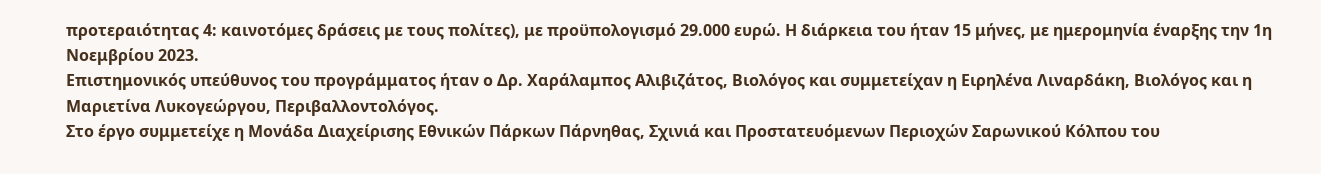προτεραιότητας 4: καινοτόμες δράσεις με τους πολίτες), με προϋπολογισμό 29.000 ευρώ. Η διάρκεια του ήταν 15 μήνες, με ημερομηνία έναρξης την 1η Νοεμβρίου 2023.
Επιστημονικός υπεύθυνος του προγράμματος ήταν ο Δρ. Χαράλαμπος Αλιβιζάτος, Βιολόγος και συμμετείχαν η Ειρηλένα Λιναρδάκη, Βιολόγος και η Μαριετίνα Λυκογεώργου, Περιβαλλοντολόγος.
Στο έργο συμμετείχε η Μονάδα Διαχείρισης Εθνικών Πάρκων Πάρνηθας, Σχινιά και Προστατευόμενων Περιοχών Σαρωνικού Κόλπου του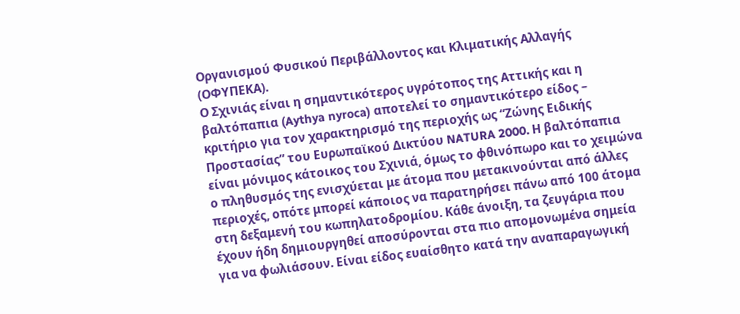Οργανισμού Φυσικού Περιβάλλοντος και Κλιματικής Αλλαγής (ΟΦΥΠΕΚΑ).
Ο Σχινιάς είναι η σημαντικότερος υγρότοπος της Αττικής και η βαλτόπαπια (Aythya nyroca) αποτελεί το σημαντικότερο είδος – κριτήριο για τον χαρακτηρισμό της περιοχής ως “Ζώνης Ειδικής Προστασίας” του Ευρωπαϊκού Δικτύου NATURA 2000. Η βαλτόπαπια είναι μόνιμος κάτοικος του Σχινιά, όμως το φθινόπωρο και το χειμώνα ο πληθυσμός της ενισχύεται με άτομα που μετακινούνται από άλλες περιοχές, οπότε μπορεί κάποιος να παρατηρήσει πάνω από 100 άτομα στη δεξαμενή του κωπηλατοδρομίου. Κάθε άνοιξη, τα ζευγάρια που έχουν ήδη δημιουργηθεί αποσύρονται στα πιο απομονωμένα σημεία για να φωλιάσουν. Είναι είδος ευαίσθητο κατά την αναπαραγωγική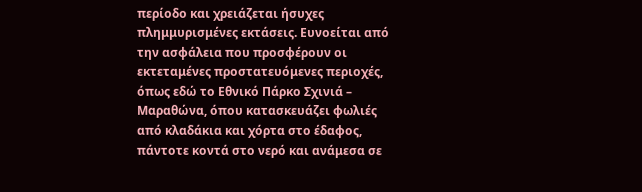περίοδο και χρειάζεται ήσυχες πλημμυρισμένες εκτάσεις. Ευνοείται από την ασφάλεια που προσφέρουν οι εκτεταμένες προστατευόμενες περιοχές, όπως εδώ το Εθνικό Πάρκο Σχινιά – Μαραθώνα, όπου κατασκευάζει φωλιές από κλαδάκια και χόρτα στο έδαφος, πάντοτε κοντά στο νερό και ανάμεσα σε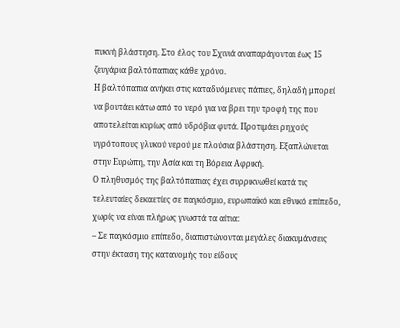πυκνή βλάστηση. Στο έλος του Σχινιά αναπαράγονται έως 15 ζευγάρια βαλτόπαπιας κάθε χρόνο.
Η βαλτόπαπια ανήκει στις καταδυόμενες πάπιες, δηλαδή μπορεί να βουτάει κάτω από το νερό για να βρει την τροφή της που αποτελείται κυρίως από υδρόβια φυτά. Προτιμάει ρηχούς υγρότοπους γλυκού νερού με πλούσια βλάστηση. Εξαπλώνεται στην Ευρώπη, την Ασία και τη Βόρεια Αφρική.
Ο πληθυσμός της βαλτόπαπιας έχει συρρικνωθεί κατά τις τελευταίες δεκαετίες σε παγκόσμιο, ευρωπαϊκό και εθνικό επίπεδο, χωρίς να είναι πλήρως γνωστά τα αίτια:
– Σε παγκόσμιο επίπεδο, διαπιστώνονται μεγάλες διακυμάνσεις στην έκταση της κατανομής του είδους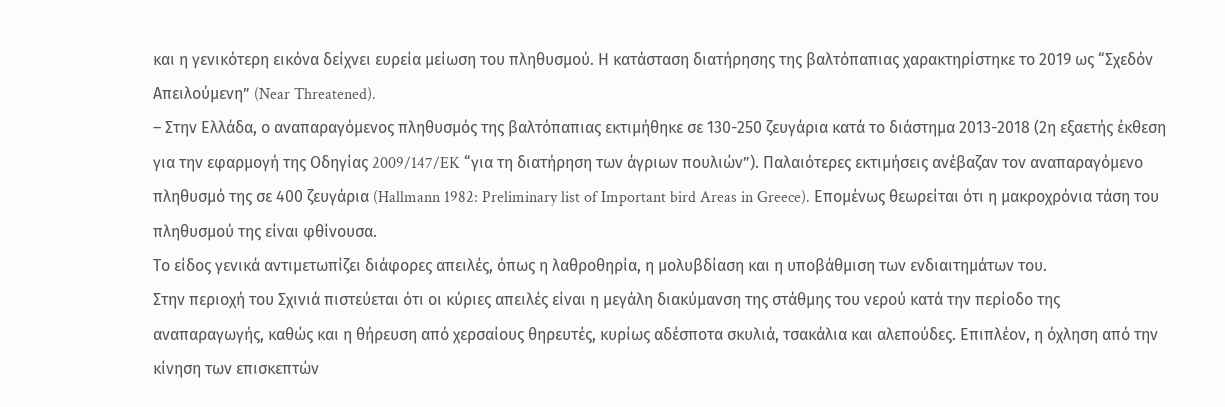και η γενικότερη εικόνα δείχνει ευρεία μείωση του πληθυσμού. Η κατάσταση διατήρησης της βαλτόπαπιας χαρακτηρίστηκε το 2019 ως “Σχεδόν Απειλούμενη” (Near Threatened).
– Στην Ελλάδα, ο αναπαραγόμενος πληθυσμός της βαλτόπαπιας εκτιμήθηκε σε 130-250 ζευγάρια κατά το διάστημα 2013-2018 (2η εξαετής έκθεση για την εφαρμογή της Οδηγίας 2009/147/EK “για τη διατήρηση των άγριων πουλιών”). Παλαιότερες εκτιμήσεις ανέβαζαν τον αναπαραγόμενο πληθυσμό της σε 400 ζευγάρια (Hallmann 1982: Preliminary list of Important bird Areas in Greece). Επομένως θεωρείται ότι η μακροχρόνια τάση του πληθυσμού της είναι φθίνουσα.
Το είδος γενικά αντιμετωπίζει διάφορες απειλές, όπως η λαθροθηρία, η μολυβδίαση και η υποβάθμιση των ενδιαιτημάτων του.
Στην περιοχή του Σχινιά πιστεύεται ότι οι κύριες απειλές είναι η μεγάλη διακύμανση της στάθμης του νερού κατά την περίοδο της αναπαραγωγής, καθώς και η θήρευση από χερσαίους θηρευτές, κυρίως αδέσποτα σκυλιά, τσακάλια και αλεπούδες. Επιπλέον, η όχληση από την κίνηση των επισκεπτών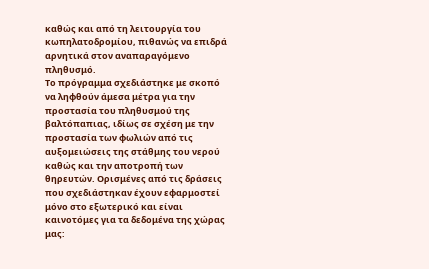καθώς και από τη λειτουργία του κωπηλατοδρομίου, πιθανώς να επιδρά αρνητικά στον αναπαραγόμενο πληθυσμό.
Το πρόγραμμα σχεδιάστηκε με σκοπό να ληφθούν άμεσα μέτρα για την προστασία του πληθυσμού της βαλτόπαπιας, ιδίως σε σχέση με την προστασία των φωλιών από τις αυξομειώσεις της στάθμης του νερού καθώς και την αποτροπή των θηρευτών. Ορισμένες από τις δράσεις που σχεδιάστηκαν έχουν εφαρμοστεί μόνο στο εξωτερικό και είναι καινοτόμες για τα δεδομένα της χώρας μας: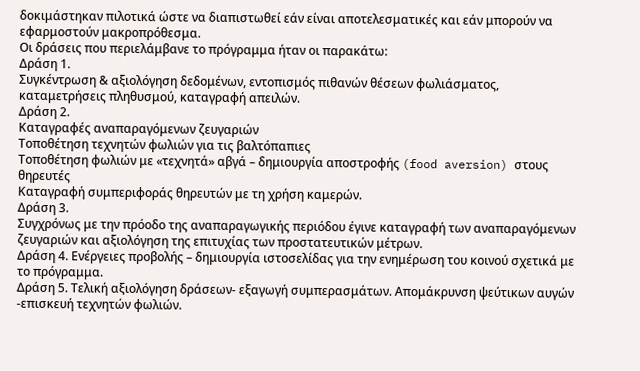δοκιμάστηκαν πιλοτικά ώστε να διαπιστωθεί εάν είναι αποτελεσματικές και εάν μπορούν να εφαρμοστούν μακροπρόθεσμα.
Οι δράσεις που περιελάμβανε το πρόγραμμα ήταν οι παρακάτω:
Δράση 1.
Συγκέντρωση & αξιολόγηση δεδομένων, εντοπισμός πιθανών θέσεων φωλιάσματος, καταμετρήσεις πληθυσμού, καταγραφή απειλών.
Δράση 2.
Καταγραφές αναπαραγόμενων ζευγαριών
Τοποθέτηση τεχνητών φωλιών για τις βαλτόπαπιες
Τοποθέτηση φωλιών με «τεχνητά» αβγά – δημιουργία αποστροφής (food aversion) στους θηρευτές
Καταγραφή συμπεριφοράς θηρευτών με τη χρήση καμερών.
Δράση 3.
Συγχρόνως με την πρόοδο της αναπαραγωγικής περιόδου έγινε καταγραφή των αναπαραγόμενων ζευγαριών και αξιολόγηση της επιτυχίας των προστατευτικών μέτρων.
Δράση 4. Ενέργειες προβολής – δημιουργία ιστοσελίδας για την ενημέρωση του κοινού σχετικά με το πρόγραμμα.
Δράση 5. Τελική αξιολόγηση δράσεων- εξαγωγή συμπερασμάτων. Απομάκρυνση ψεύτικων αυγών -επισκευή τεχνητών φωλιών.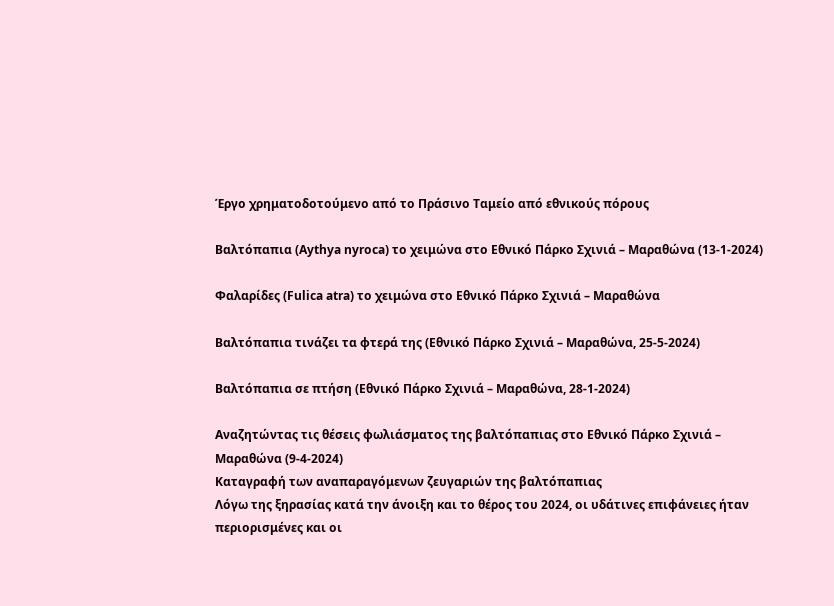Έργο χρηματοδοτούμενο από το Πράσινο Ταμείο από εθνικούς πόρους

Βαλτόπαπια (Aythya nyroca) το χειμώνα στο Εθνικό Πάρκο Σχινιά – Μαραθώνα (13-1-2024)

Φαλαρίδες (Fulica atra) το χειμώνα στο Εθνικό Πάρκο Σχινιά – Μαραθώνα

Βαλτόπαπια τινάζει τα φτερά της (Εθνικό Πάρκο Σχινιά – Μαραθώνα, 25-5-2024)

Βαλτόπαπια σε πτήση (Εθνικό Πάρκο Σχινιά – Μαραθώνα, 28-1-2024)

Αναζητώντας τις θέσεις φωλιάσματος της βαλτόπαπιας στο Εθνικό Πάρκο Σχινιά – Μαραθώνα (9-4-2024)
Kαταγραφή των αναπαραγόμενων ζευγαριών της βαλτόπαπιας
Λόγω της ξηρασίας κατά την άνοιξη και το θέρος του 2024, οι υδάτινες επιφάνειες ήταν περιορισμένες και οι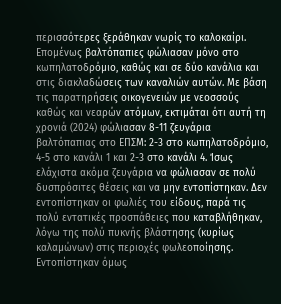περισσότερες ξεράθηκαν νωρίς το καλοκαίρι. Επομένως βαλτόπαπιες φώλιασαν μόνο στο κωπηλατοδρόμιο, καθώς και σε δύο κανάλια και στις διακλαδώσεις των καναλιών αυτών. Με βάση τις παρατηρήσεις οικογενειών με νεοσσούς καθώς και νεαρών ατόμων, εκτιμάται ότι αυτή τη χρονιά (2024) φώλιασαν 8-11 ζευγάρια βαλτόπαπιας στο ΕΠΣΜ: 2-3 στο κωπηλατοδρόμιο, 4-5 στο κανάλι 1 και 2-3 στο κανάλι 4. Ίσως ελάχιστα ακόμα ζευγάρια να φώλιασαν σε πολύ δυσπρόσιτες θέσεις και να μην εντοπίστηκαν. Δεν εντοπίστηκαν οι φωλιές του είδους, παρά τις πολύ εντατικές προσπάθειες που καταβλήθηκαν, λόγω της πολύ πυκνής βλάστησης (κυρίως καλαμώνων) στις περιοχές φωλεοποίησης. Εντοπίστηκαν όμως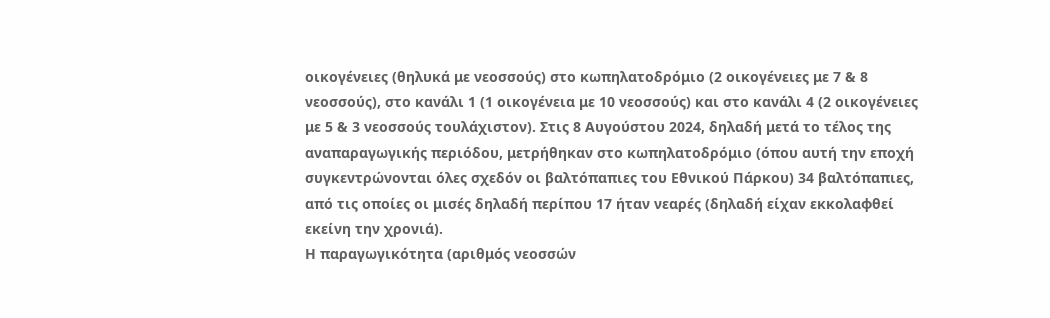οικογένειες (θηλυκά με νεοσσούς) στο κωπηλατοδρόμιο (2 οικογένειες με 7 & 8 νεοσσούς), στο κανάλι 1 (1 οικογένεια με 10 νεοσσούς) και στο κανάλι 4 (2 οικογένειες με 5 & 3 νεοσσούς τουλάχιστον). Στις 8 Αυγούστου 2024, δηλαδή μετά το τέλος της αναπαραγωγικής περιόδου, μετρήθηκαν στο κωπηλατοδρόμιο (όπου αυτή την εποχή συγκεντρώνονται όλες σχεδόν οι βαλτόπαπιες του Εθνικού Πάρκου) 34 βαλτόπαπιες, από τις οποίες οι μισές δηλαδή περίπου 17 ήταν νεαρές (δηλαδή είχαν εκκολαφθεί εκείνη την χρονιά).
Η παραγωγικότητα (αριθμός νεοσσών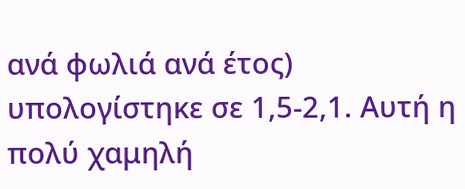ανά φωλιά ανά έτος) υπολογίστηκε σε 1,5-2,1. Αυτή η πολύ χαμηλή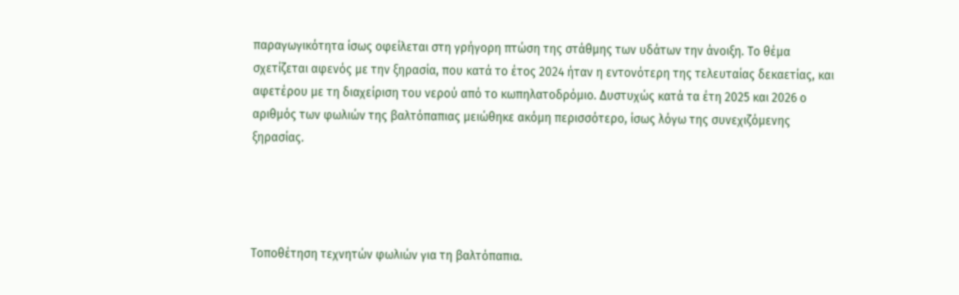παραγωγικότητα ίσως οφείλεται στη γρήγορη πτώση της στάθμης των υδάτων την άνοιξη. Το θέμα σχετίζεται αφενός με την ξηρασία, που κατά το έτος 2024 ήταν η εντονότερη της τελευταίας δεκαετίας, και αφετέρου με τη διαχείριση του νερού από το κωπηλατοδρόμιο. Δυστυχώς κατά τα έτη 2025 και 2026 ο αριθμός των φωλιών της βαλτόπαπιας μειώθηκε ακόμη περισσότερο, ίσως λόγω της συνεχιζόμενης ξηρασίας.




Τοποθέτηση τεχνητών φωλιών για τη βαλτόπαπια.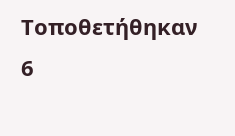Τοποθετήθηκαν 6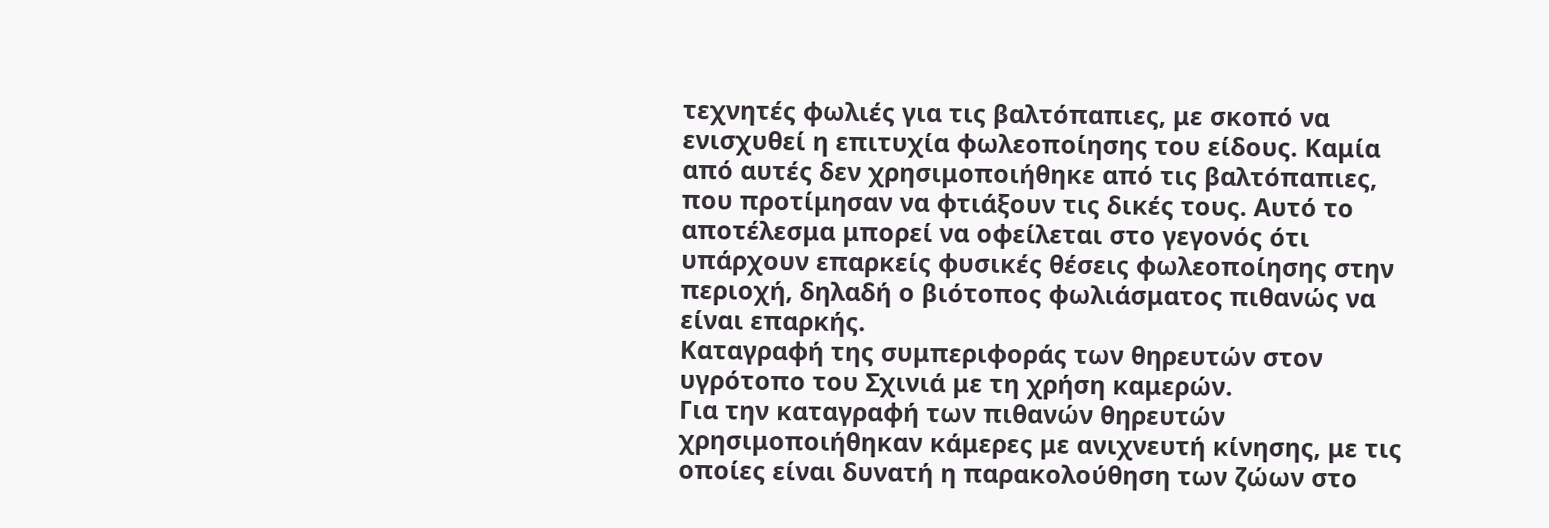τεχνητές φωλιές για τις βαλτόπαπιες, με σκοπό να ενισχυθεί η επιτυχία φωλεοποίησης του είδους. Καμία από αυτές δεν χρησιμοποιήθηκε από τις βαλτόπαπιες, που προτίμησαν να φτιάξουν τις δικές τους. Αυτό το αποτέλεσμα μπορεί να οφείλεται στο γεγονός ότι υπάρχουν επαρκείς φυσικές θέσεις φωλεοποίησης στην περιοχή, δηλαδή ο βιότοπος φωλιάσματος πιθανώς να είναι επαρκής.
Καταγραφή της συμπεριφοράς των θηρευτών στον υγρότοπο του Σχινιά με τη χρήση καμερών.
Για την καταγραφή των πιθανών θηρευτών χρησιμοποιήθηκαν κάμερες με ανιχνευτή κίνησης, με τις οποίες είναι δυνατή η παρακολούθηση των ζώων στο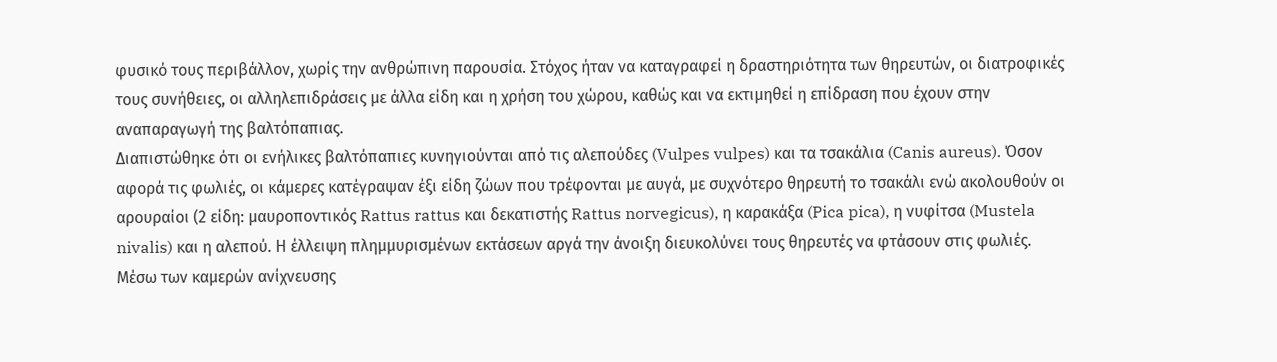φυσικό τους περιβάλλον, χωρίς την ανθρώπινη παρουσία. Στόχος ήταν να καταγραφεί η δραστηριότητα των θηρευτών, οι διατροφικές τους συνήθειες, οι αλληλεπιδράσεις με άλλα είδη και η χρήση του χώρου, καθώς και να εκτιμηθεί η επίδραση που έχουν στην αναπαραγωγή της βαλτόπαπιας.
Διαπιστώθηκε ότι οι ενήλικες βαλτόπαπιες κυνηγιούνται από τις αλεπούδες (Vulpes vulpes) και τα τσακάλια (Canis aureus). Όσον αφορά τις φωλιές, οι κάμερες κατέγραψαν έξι είδη ζώων που τρέφονται με αυγά, με συχνότερο θηρευτή το τσακάλι ενώ ακολουθούν οι αρουραίοι (2 είδη: μαυροποντικός Rattus rattus και δεκατιστής Rattus norvegicus), η καρακάξα (Pica pica), η νυφίτσα (Mustela nivalis) και η αλεπού. Η έλλειψη πλημμυρισμένων εκτάσεων αργά την άνοιξη διευκολύνει τους θηρευτές να φτάσουν στις φωλιές.
Μέσω των καμερών ανίχνευσης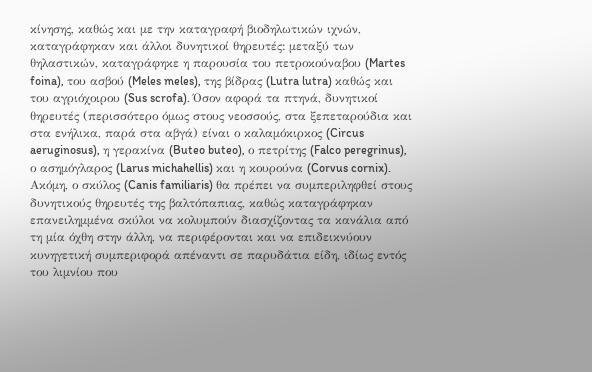κίνησης, καθώς και με την καταγραφή βιοδηλωτικών ιχνών, καταγράφηκαν και άλλοι δυνητικοί θηρευτές: μεταξύ των θηλαστικών, καταγράφηκε η παρουσία του πετροκούναβου (Martes foina), του ασβού (Meles meles), της βίδρας (Lutra lutra) καθώς και του αγριόχοιρου (Sus scrofa). Όσον αφορά τα πτηνά, δυνητικοί θηρευτές (περισσότερο όμως στους νεοσσούς, στα ξεπεταρούδια και στα ενήλικα, παρά στα αβγά) είναι ο καλαμόκιρκος (Circus aeruginosus), η γερακίνα (Buteo buteo), ο πετρίτης (Falco peregrinus), ο ασημόγλαρος (Larus michahellis) και η κουρούνα (Corvus cornix).
Ακόμη, ο σκύλος (Canis familiaris) θα πρέπει να συμπεριληφθεί στους δυνητικούς θηρευτές της βαλτόπαπιας, καθώς καταγράφηκαν επανειλημμένα σκύλοι να κολυμπούν διασχίζοντας τα κανάλια από τη μία όχθη στην άλλη, να περιφέρονται και να επιδεικνύουν κυνηγετική συμπεριφορά απέναντι σε παρυδάτια είδη, ιδίως εντός του λιμνίου που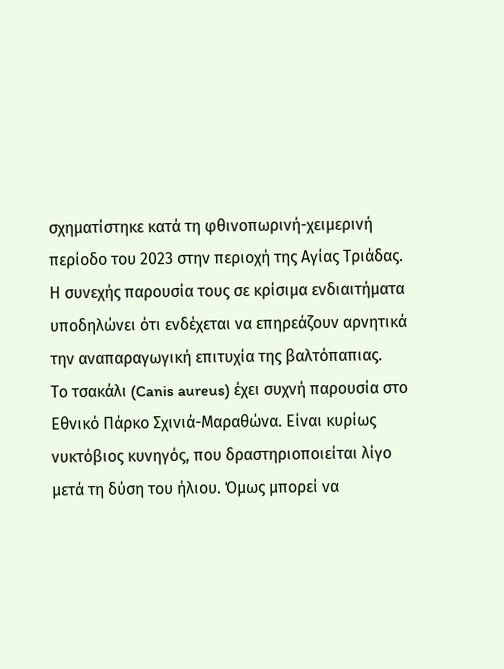σχηματίστηκε κατά τη φθινοπωρινή-χειμερινή περίοδο του 2023 στην περιοχή της Αγίας Τριάδας. Η συνεχής παρουσία τους σε κρίσιμα ενδιαιτήματα υποδηλώνει ότι ενδέχεται να επηρεάζουν αρνητικά την αναπαραγωγική επιτυχία της βαλτόπαπιας.
Το τσακάλι (Canis aureus) έχει συχνή παρουσία στο Εθνικό Πάρκο Σχινιά-Μαραθώνα. Είναι κυρίως νυκτόβιος κυνηγός, που δραστηριοποιείται λίγο μετά τη δύση του ήλιου. Όμως μπορεί να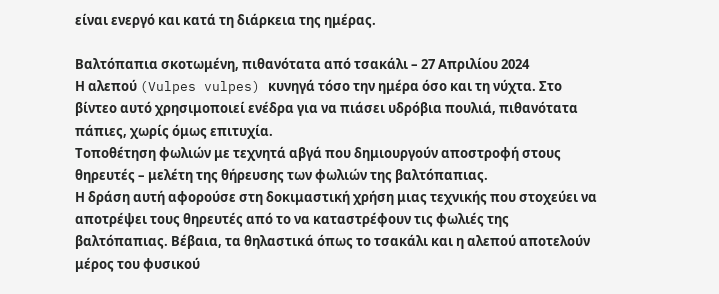είναι ενεργό και κατά τη διάρκεια της ημέρας.

Βαλτόπαπια σκοτωμένη, πιθανότατα από τσακάλι – 27 Απριλίου 2024
Η αλεπού (Vulpes vulpes) κυνηγά τόσο την ημέρα όσο και τη νύχτα. Στο βίντεο αυτό χρησιμοποιεί ενέδρα για να πιάσει υδρόβια πουλιά, πιθανότατα πάπιες, χωρίς όμως επιτυχία.
Τοποθέτηση φωλιών με τεχνητά αβγά που δημιουργούν αποστροφή στους θηρευτές – μελέτη της θήρευσης των φωλιών της βαλτόπαπιας.
Η δράση αυτή αφορούσε στη δοκιμαστική χρήση μιας τεχνικής που στοχεύει να αποτρέψει τους θηρευτές από το να καταστρέφουν τις φωλιές της βαλτόπαπιας. Βέβαια, τα θηλαστικά όπως το τσακάλι και η αλεπού αποτελούν μέρος του φυσικού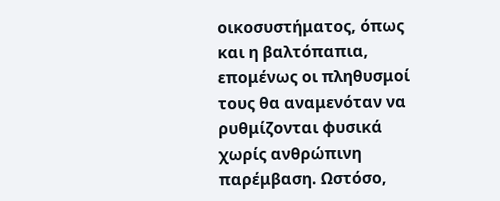οικοσυστήματος, όπως και η βαλτόπαπια, επομένως οι πληθυσμοί τους θα αναμενόταν να ρυθμίζονται φυσικά χωρίς ανθρώπινη παρέμβαση. Ωστόσο,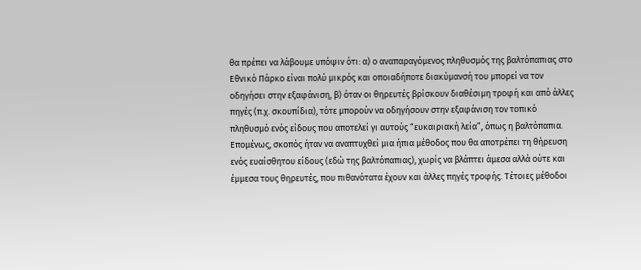θα πρέπει να λάβουμε υπόψιν ότι: α) ο αναπαραγόμενος πληθυσμός της βαλτόπαπιας στο Εθνικό Πάρκο είναι πολύ μικρός και οποιαδήποτε διακύμανσή του μπορεί να τον οδηγήσει στην εξαφάνιση, β) όταν οι θηρευτές βρίσκουν διαθέσιμη τροφή και από άλλες πηγές (π.χ. σκουπίδια), τότε μπορούν να οδηγήσουν στην εξαφάνιση τον τοπικό πληθυσμό ενός είδους που αποτελεί γι αυτούς “ευκαιριακή λεία”, όπως η βαλτόπαπια.
Επομένως, σκοπός ήταν να αναπτυχθεί μια ήπια μέθοδος που θα αποτρέπει τη θήρευση ενός ευαίσθητου είδους (εδώ της βαλτόπαπιας), χωρίς να βλάπτει άμεσα αλλά ούτε και έμμεσα τους θηρευτές, που πιθανότατα έχουν και άλλες πηγές τροφής. Τέτοιες μέθοδοι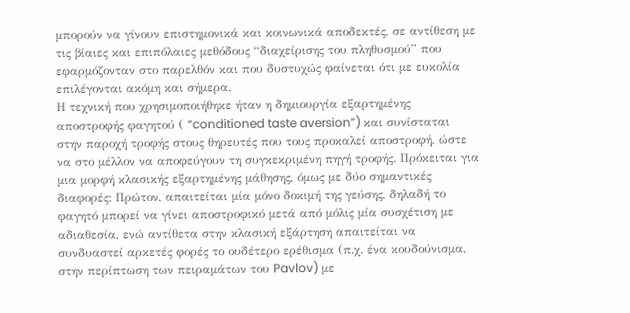μπορούν να γίνουν επιστημονικά και κοινωνικά αποδεκτές, σε αντίθεση με τις βίαιες και επιπόλαιες μεθόδους “διαχείρισης του πληθυσμού” που εφαρμόζονταν στο παρελθόν και που δυστυχώς φαίνεται ότι με ευκολία επιλέγονται ακόμη και σήμερα.
Η τεχνική που χρησιμοποιήθηκε ήταν η δημιουργία εξαρτημένης αποστροφής φαγητού ( “conditioned taste aversion”) και συνίσταται στην παροχή τροφής στους θηρευτές που τους προκαλεί αποστροφή, ώστε να στο μέλλον να αποφεύγουν τη συγκεκριμένη πηγή τροφής. Πρόκειται για μια μορφή κλασικής εξαρτημένης μάθησης, όμως με δύο σημαντικές διαφορές: Πρώτον, απαιτείται μία μόνο δοκιμή της γεύσης, δηλαδή το φαγητό μπορεί να γίνει αποστροφικό μετά από μόλις μία συσχέτιση με αδιαθεσία, ενώ αντίθετα στην κλασική εξάρτηση απαιτείται να συνδυαστεί αρκετές φορές το ουδέτερο ερέθισμα (π.χ. ένα κουδούνισμα, στην περίπτωση των πειραμάτων του Pavlov) με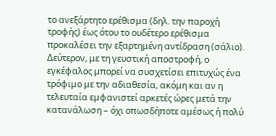το ανεξάρτητο ερέθισμα (δηλ. την παροχή τροφής) έως ότου το ουδέτερο ερέθισμα προκαλέσει την εξαρτημένη αντίδραση (σάλιο). Δεύτερον, με τη γευστική αποστροφή, ο εγκέφαλος μπορεί να συσχετίσει επιτυχώς ένα τρόφιμο με την αδιαθεσία, ακόμη και αν η τελευταία εμφανιστεί αρκετές ώρες μετά την κατανάλωση – όχι οπωσδήποτε αμέσως ή πολύ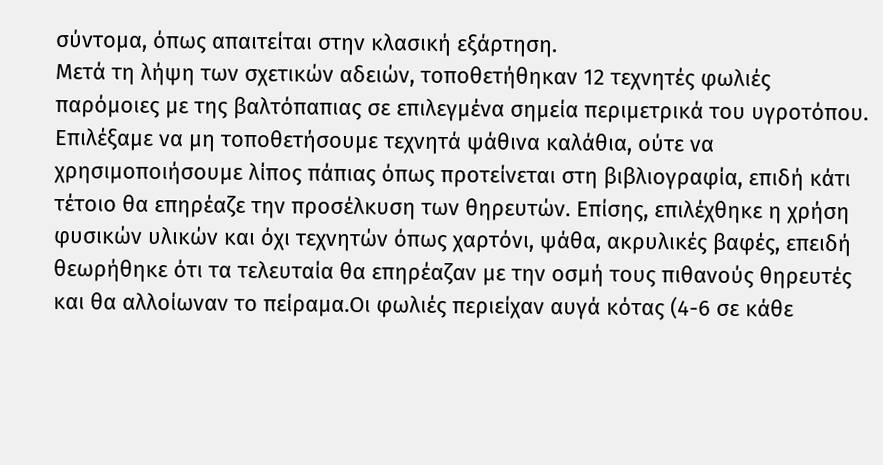σύντομα, όπως απαιτείται στην κλασική εξάρτηση.
Μετά τη λήψη των σχετικών αδειών, τοποθετήθηκαν 12 τεχνητές φωλιές παρόμοιες με της βαλτόπαπιας σε επιλεγμένα σημεία περιμετρικά του υγροτόπου. Επιλέξαμε να μη τοποθετήσουμε τεχνητά ψάθινα καλάθια, ούτε να χρησιμοποιήσουμε λίπος πάπιας όπως προτείνεται στη βιβλιογραφία, επιδή κάτι τέτοιο θα επηρέαζε την προσέλκυση των θηρευτών. Επίσης, επιλέχθηκε η χρήση φυσικών υλικών και όχι τεχνητών όπως χαρτόνι, ψάθα, ακρυλικές βαφές, επειδή θεωρήθηκε ότι τα τελευταία θα επηρέαζαν με την οσμή τους πιθανούς θηρευτές και θα αλλοίωναν το πείραμα.Οι φωλιές περιείχαν αυγά κότας (4-6 σε κάθε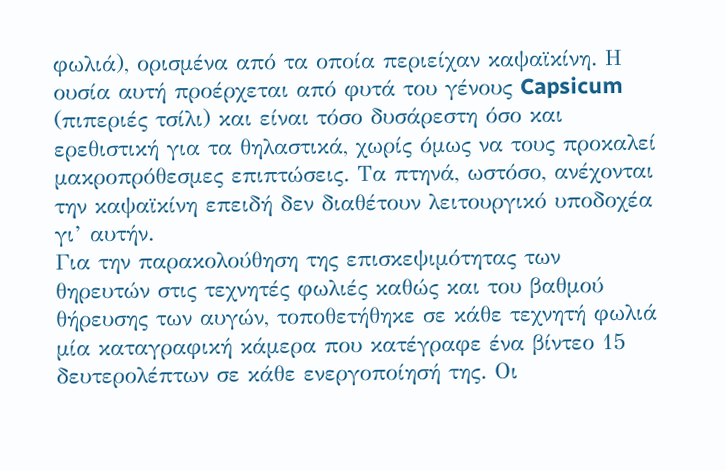φωλιά), ορισμένα από τα οποία περιείχαν καψαϊκίνη. Η ουσία αυτή προέρχεται από φυτά του γένους Capsicum (πιπεριές τσίλι) και είναι τόσο δυσάρεστη όσο και ερεθιστική για τα θηλαστικά, χωρίς όμως να τους προκαλεί μακροπρόθεσμες επιπτώσεις. Τα πτηνά, ωστόσο, ανέχονται την καψαϊκίνη επειδή δεν διαθέτουν λειτουργικό υποδοχέα γι’ αυτήν.
Για την παρακολούθηση της επισκεψιμότητας των θηρευτών στις τεχνητές φωλιές καθώς και του βαθμού θήρευσης των αυγών, τοποθετήθηκε σε κάθε τεχνητή φωλιά μία καταγραφική κάμερα που κατέγραφε ένα βίντεο 15 δευτερολέπτων σε κάθε ενεργοποίησή της. Οι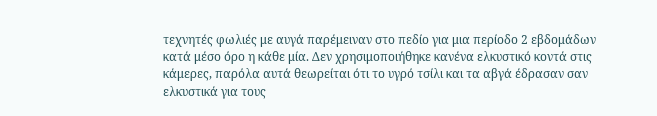τεχνητές φωλιές με αυγά παρέμειναν στο πεδίο για μια περίοδο 2 εβδομάδων κατά μέσο όρο η κάθε μία. Δεν χρησιμοποιήθηκε κανένα ελκυστικό κοντά στις κάμερες, παρόλα αυτά θεωρείται ότι το υγρό τσίλι και τα αβγά έδρασαν σαν ελκυστικά για τους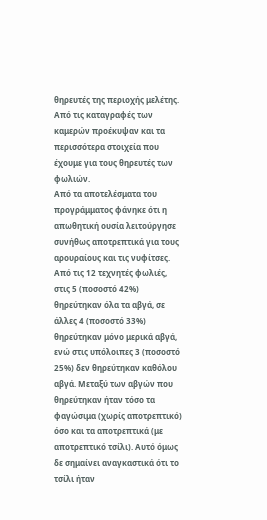θηρευτές της περιοχής μελέτης. Από τις καταγραφές των καμερών προέκυψαν και τα περισσότερα στοιχεία που έχουμε για τους θηρευτές των φωλιών.
Από τα αποτελέσματα του προγράμματος φάνηκε ότι η απωθητική ουσία λειτούργησε συνήθως αποτρεπτικά για τους αρουραίους και τις νυφίτσες. Από τις 12 τεχνητές φωλιές, στις 5 (ποσοστό 42%) θηρεύτηκαν όλα τα αβγά, σε άλλες 4 (ποσοστό 33%) θηρεύτηκαν μόνο μερικά αβγά, ενώ στις υπόλοιπες 3 (ποσοστό 25%) δεν θηρεύτηκαν καθόλου αβγά. Μεταξύ των αβγών που θηρεύτηκαν ήταν τόσο τα φαγώσιμα (χωρίς αποτρεπτικό) όσο και τα αποτρεπτικά (με αποτρεπτικό τσίλι). Αυτό όμως δε σημαίνει αναγκαστικά ότι το τσίλι ήταν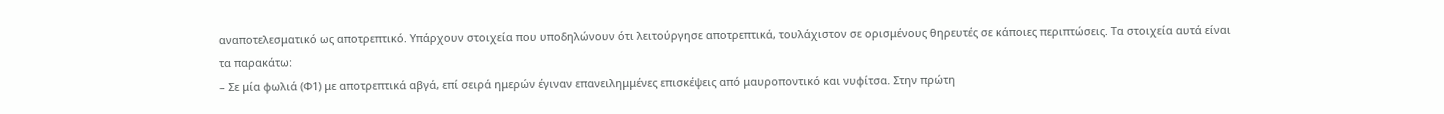αναποτελεσματικό ως αποτρεπτικό. Υπάρχουν στοιχεία που υποδηλώνουν ότι λειτούργησε αποτρεπτικά, τουλάχιστον σε ορισμένους θηρευτές σε κάποιες περιπτώσεις. Τα στοιχεία αυτά είναι τα παρακάτω:
– Σε μία φωλιά (Φ1) με αποτρεπτικά αβγά, επί σειρά ημερών έγιναν επανειλημμένες επισκέψεις από μαυροποντικό και νυφίτσα. Στην πρώτη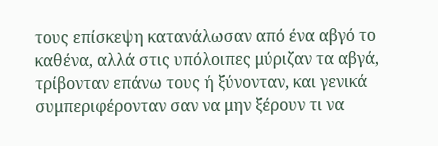τους επίσκεψη κατανάλωσαν από ένα αβγό το καθένα, αλλά στις υπόλοιπες μύριζαν τα αβγά, τρίβονταν επάνω τους ή ξύνονταν, και γενικά συμπεριφέρονταν σαν να μην ξέρουν τι να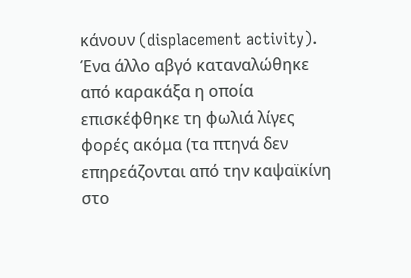κάνουν (displacement activity). Ένα άλλο αβγό καταναλώθηκε από καρακάξα η οποία επισκέφθηκε τη φωλιά λίγες φορές ακόμα (τα πτηνά δεν επηρεάζονται από την καψαϊκίνη στο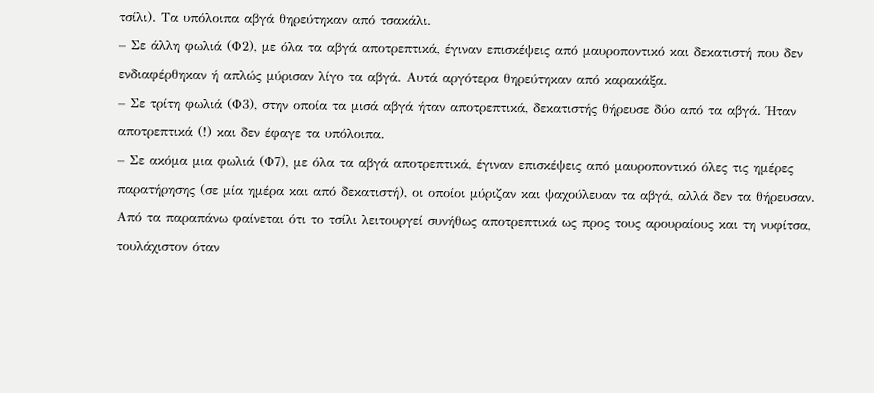τσίλι). Τα υπόλοιπα αβγά θηρεύτηκαν από τσακάλι.
– Σε άλλη φωλιά (Φ2), με όλα τα αβγά αποτρεπτικά, έγιναν επισκέψεις από μαυροποντικό και δεκατιστή που δεν ενδιαφέρθηκαν ή απλώς μύρισαν λίγο τα αβγά. Αυτά αργότερα θηρεύτηκαν από καρακάξα.
– Σε τρίτη φωλιά (Φ3), στην οποία τα μισά αβγά ήταν αποτρεπτικά, δεκατιστής θήρευσε δύο από τα αβγά. Ήταν αποτρεπτικά (!) και δεν έφαγε τα υπόλοιπα.
– Σε ακόμα μια φωλιά (Φ7), με όλα τα αβγά αποτρεπτικά, έγιναν επισκέψεις από μαυροποντικό όλες τις ημέρες παρατήρησης (σε μία ημέρα και από δεκατιστή), οι οποίοι μύριζαν και ψαχούλευαν τα αβγά, αλλά δεν τα θήρευσαν.
Από τα παραπάνω φαίνεται ότι το τσίλι λειτουργεί συνήθως αποτρεπτικά ως προς τους αρουραίους και τη νυφίτσα, τουλάχιστον όταν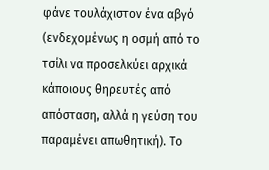φάνε τουλάχιστον ένα αβγό (ενδεχομένως η οσμή από το τσίλι να προσελκύει αρχικά κάποιους θηρευτές από απόσταση, αλλά η γεύση του παραμένει απωθητική). Το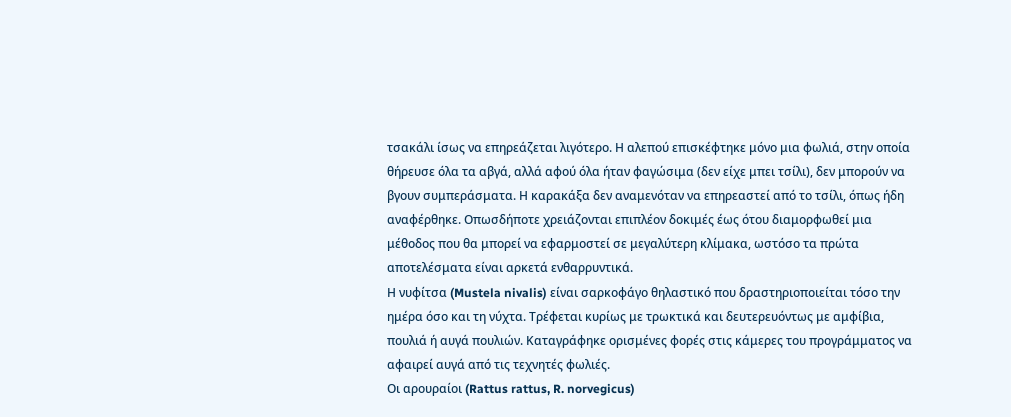τσακάλι ίσως να επηρεάζεται λιγότερο. Η αλεπού επισκέφτηκε μόνο μια φωλιά, στην οποία θήρευσε όλα τα αβγά, αλλά αφού όλα ήταν φαγώσιμα (δεν είχε μπει τσίλι), δεν μπορούν να βγουν συμπεράσματα. Η καρακάξα δεν αναμενόταν να επηρεαστεί από το τσίλι, όπως ήδη αναφέρθηκε. Οπωσδήποτε χρειάζονται επιπλέον δοκιμές έως ότου διαμορφωθεί μια μέθοδος που θα μπορεί να εφαρμοστεί σε μεγαλύτερη κλίμακα, ωστόσο τα πρώτα αποτελέσματα είναι αρκετά ενθαρρυντικά.
Η νυφίτσα (Mustela nivalis) είναι σαρκοφάγο θηλαστικό που δραστηριοποιείται τόσο την ημέρα όσο και τη νύχτα. Τρέφεται κυρίως με τρωκτικά και δευτερευόντως με αμφίβια, πουλιά ή αυγά πουλιών. Καταγράφηκε ορισμένες φορές στις κάμερες του προγράμματος να αφαιρεί αυγά από τις τεχνητές φωλιές.
Οι αρουραίοι (Rattus rattus, R. norvegicus)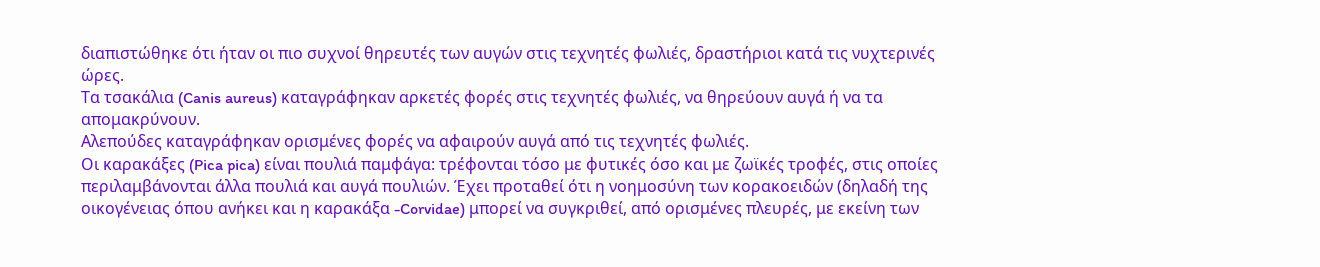διαπιστώθηκε ότι ήταν οι πιο συχνοί θηρευτές των αυγών στις τεχνητές φωλιές, δραστήριοι κατά τις νυχτερινές ώρες.
Τα τσακάλια (Canis aureus) καταγράφηκαν αρκετές φορές στις τεχνητές φωλιές, να θηρεύουν αυγά ή να τα απομακρύνουν.
Αλεπούδες καταγράφηκαν ορισμένες φορές να αφαιρούν αυγά από τις τεχνητές φωλιές.
Οι καρακάξες (Pica pica) είναι πουλιά παμφάγα: τρέφονται τόσο με φυτικές όσο και με ζωϊκές τροφές, στις οποίες περιλαμβάνονται άλλα πουλιά και αυγά πουλιών. Έχει προταθεί ότι η νοημοσύνη των κορακοειδών (δηλαδή της οικογένειας όπου ανήκει και η καρακάξα -Corvidae) μπορεί να συγκριθεί, από ορισμένες πλευρές, με εκείνη των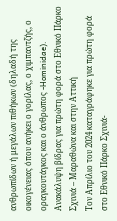ανθρωπίδων ή μεγάλων πιθήκων (δηλαδή της οικογένειας όπου ανήκει ο γορίλας, ο χιμπαντζής, ο οραγκουτάγκος και ο άνθρωπος -Hominidae).
Ανακάλυψη βίδρας για πρώτη φορά στο Εθνικό Πάρκο Σχινιά – Μαραθώνα και στην Αττική
Τον Απρίλιο του 2024 καταγράφηκε για πρώτη φορά στο Εθνικό Πάρκο Σχινιά-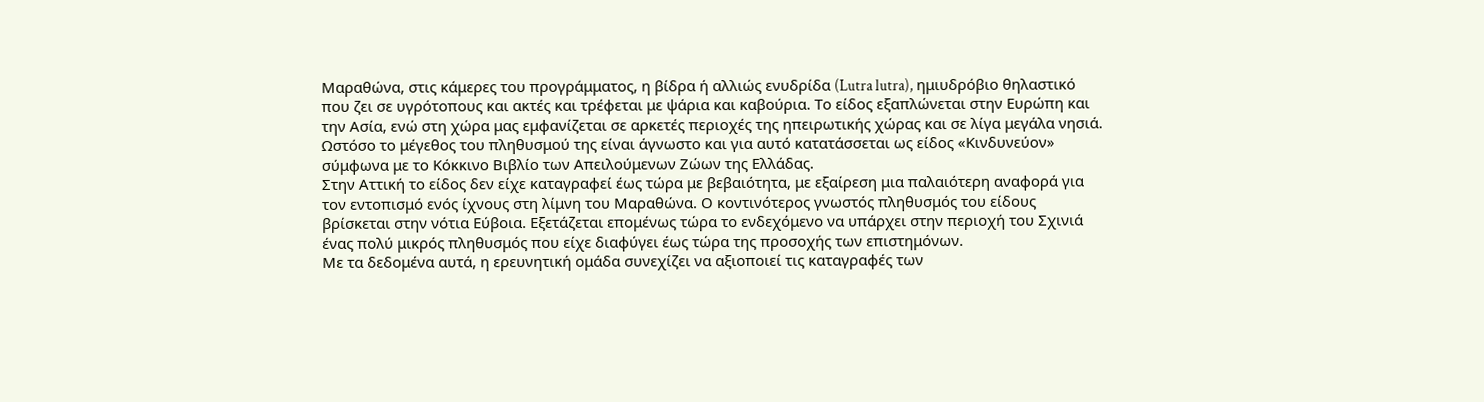Μαραθώνα, στις κάμερες του προγράμματος, η βίδρα ή αλλιώς ενυδρίδα (Lutra lutra), ημιυδρόβιο θηλαστικό που ζει σε υγρότοπους και ακτές και τρέφεται με ψάρια και καβούρια. Το είδος εξαπλώνεται στην Ευρώπη και την Ασία, ενώ στη χώρα μας εμφανίζεται σε αρκετές περιοχές της ηπειρωτικής χώρας και σε λίγα μεγάλα νησιά. Ωστόσο το μέγεθος του πληθυσμού της είναι άγνωστο και για αυτό κατατάσσεται ως είδος «Κινδυνεύον» σύμφωνα με το Κόκκινο Βιβλίο των Απειλούμενων Ζώων της Ελλάδας.
Στην Αττική το είδος δεν είχε καταγραφεί έως τώρα με βεβαιότητα, με εξαίρεση μια παλαιότερη αναφορά για τον εντοπισμό ενός ίχνους στη λίμνη του Μαραθώνα. Ο κοντινότερος γνωστός πληθυσμός του είδους βρίσκεται στην νότια Εύβοια. Εξετάζεται επομένως τώρα το ενδεχόμενο να υπάρχει στην περιοχή του Σχινιά ένας πολύ μικρός πληθυσμός που είχε διαφύγει έως τώρα της προσοχής των επιστημόνων.
Με τα δεδομένα αυτά, η ερευνητική ομάδα συνεχίζει να αξιοποιεί τις καταγραφές των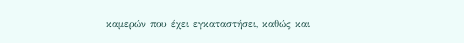καμερών που έχει εγκαταστήσει, καθώς και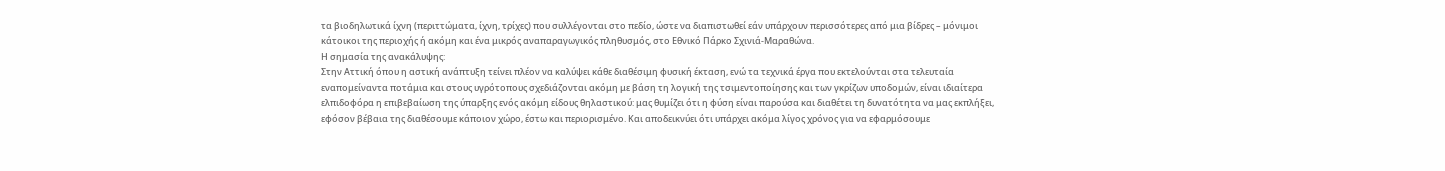τα βιοδηλωτικά ίχνη (περιττώματα, ίχνη, τρίχες) που συλλέγονται στο πεδίο, ώστε να διαπιστωθεί εάν υπάρχουν περισσότερες από μια βίδρες – μόνιμοι κάτοικοι της περιοχής ή ακόμη και ένα μικρός αναπαραγωγικός πληθυσμός, στο Εθνικό Πάρκο Σχινιά-Μαραθώνα.
Η σημασία της ανακάλυψης:
Στην Αττική όπου η αστική ανάπτυξη τείνει πλέον να καλύψει κάθε διαθέσιμη φυσική έκταση, ενώ τα τεχνικά έργα που εκτελούνται στα τελευταία εναπομείναντα ποτάμια και στους υγρότοπους σχεδιάζονται ακόμη με βάση τη λογική της τσιμεντοποίησης και των γκρίζων υποδομών, είναι ιδιαίτερα ελπιδοφόρα η επιβεβαίωση της ύπαρξης ενός ακόμη είδους θηλαστικού: μας θυμίζει ότι η φύση είναι παρούσα και διαθέτει τη δυνατότητα να μας εκπλήξει, εφόσον βέβαια της διαθέσουμε κάποιον χώρο, έστω και περιορισμένο. Και αποδεικνύει ότι υπάρχει ακόμα λίγος χρόνος για να εφαρμόσουμε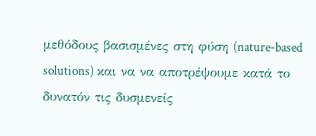μεθόδους βασισμένες στη φύση (nature-based solutions) και να να αποτρέψουμε κατά το δυνατόν τις δυσμενείς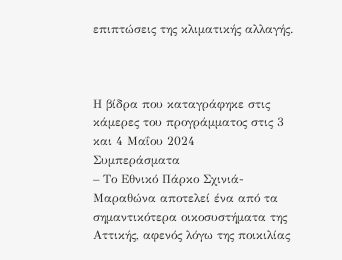επιπτώσεις της κλιματικής αλλαγής.



Η βίδρα που καταγράφηκε στις κάμερες του προγράμματος στις 3 και 4 Μαΐου 2024
Συμπεράσματα
– Το Εθνικό Πάρκο Σχινιά-Μαραθώνα αποτελεί ένα από τα σημαντικότερα οικοσυστήματα της Αττικής, αφενός λόγω της ποικιλίας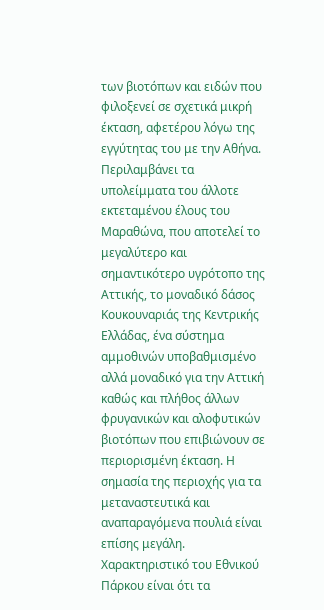των βιοτόπων και ειδών που φιλοξενεί σε σχετικά μικρή έκταση, αφετέρου λόγω της εγγύτητας του με την Αθήνα. Περιλαμβάνει τα υπολείμματα του άλλοτε εκτεταμένου έλους του Μαραθώνα, που αποτελεί το μεγαλύτερο και σημαντικότερο υγρότοπο της Αττικής, το μοναδικό δάσος Κουκουναριάς της Κεντρικής Ελλάδας, ένα σύστημα αμμοθινών υποβαθμισμένο αλλά μοναδικό για την Αττική καθώς και πλήθος άλλων φρυγανικών και αλοφυτικών βιοτόπων που επιβιώνουν σε περιορισμένη έκταση. Η σημασία της περιοχής για τα μεταναστευτικά και αναπαραγόμενα πουλιά είναι επίσης μεγάλη. Χαρακτηριστικό του Εθνικού Πάρκου είναι ότι τα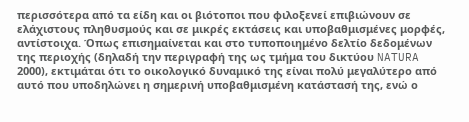περισσότερα από τα είδη και οι βιότοποι που φιλοξενεί επιβιώνουν σε ελάχιστους πληθυσμούς και σε μικρές εκτάσεις και υποβαθμισμένες μορφές, αντίστοιχα. Όπως επισημαίνεται και στο τυποποιημένο δελτίο δεδομένων της περιοχής (δηλαδή την περιγραφή της ως τμήμα του δικτύου NATURA 2000), εκτιμάται ότι το οικολογικό δυναμικό της είναι πολύ μεγαλύτερο από αυτό που υποδηλώνει η σημερινή υποβαθμισμένη κατάστασή της, ενώ ο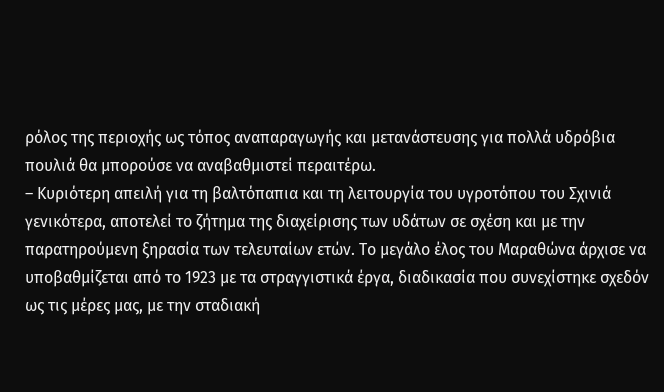ρόλος της περιοχής ως τόπος αναπαραγωγής και μετανάστευσης για πολλά υδρόβια πουλιά θα μπορούσε να αναβαθμιστεί περαιτέρω.
– Κυριότερη απειλή για τη βαλτόπαπια και τη λειτουργία του υγροτόπου του Σχινιά γενικότερα, αποτελεί το ζήτημα της διαχείρισης των υδάτων σε σχέση και με την παρατηρούμενη ξηρασία των τελευταίων ετών. Το μεγάλο έλος του Μαραθώνα άρχισε να υποβαθμίζεται από το 1923 με τα στραγγιστικά έργα, διαδικασία που συνεχίστηκε σχεδόν ως τις μέρες μας, με την σταδιακή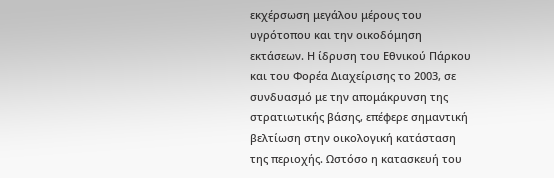εκχέρσωση μεγάλου μέρους του υγρότοπου και την οικοδόμηση εκτάσεων. Η ίδρυση του Εθνικού Πάρκου και του Φορέα Διαχείρισης το 2003, σε συνδυασμό με την απομάκρυνση της στρατιωτικής βάσης, επέφερε σημαντική βελτίωση στην οικολογική κατάσταση της περιοχής. Ωστόσο η κατασκευή του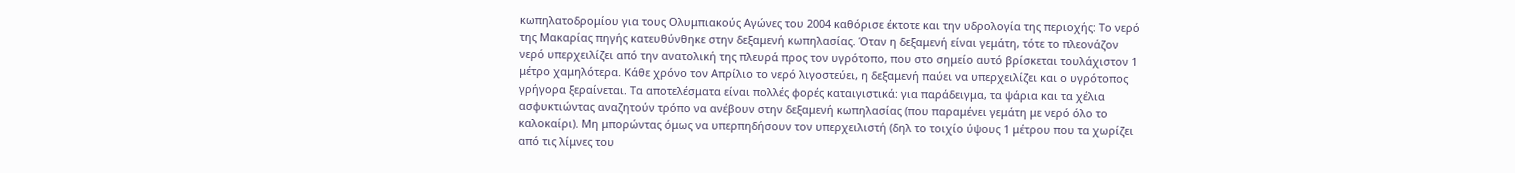κωπηλατοδρομίου για τους Ολυμπιακούς Αγώνες του 2004 καθόρισε έκτοτε και την υδρολογία της περιοχής: Το νερό της Μακαρίας πηγής κατευθύνθηκε στην δεξαμενή κωπηλασίας. Όταν η δεξαμενή είναι γεμάτη, τότε το πλεονάζον νερό υπερχειλίζει από την ανατολική της πλευρά προς τον υγρότοπο, που στο σημείο αυτό βρίσκεται τουλάχιστον 1 μέτρο χαμηλότερα. Κάθε χρόνο τον Απρίλιο το νερό λιγοστεύει, η δεξαμενή παύει να υπερχειλίζει και ο υγρότοπος γρήγορα ξεραίνεται. Τα αποτελέσματα είναι πολλές φορές καταιγιστικά: για παράδειγμα, τα ψάρια και τα χέλια ασφυκτιώντας αναζητούν τρόπο να ανέβουν στην δεξαμενή κωπηλασίας (που παραμένει γεμάτη με νερό όλο το καλοκαίρι). Μη μπορώντας όμως να υπερπηδήσουν τον υπερχειλιστή (δηλ το τοιχίο ύψους 1 μέτρου που τα χωρίζει από τις λίμνες του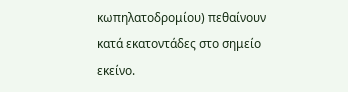κωπηλατοδρομίου) πεθαίνουν κατά εκατοντάδες στο σημείο εκείνο.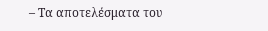– Τα αποτελέσματα του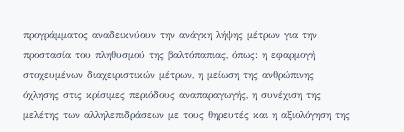προγράμματος αναδεικνύουν την ανάγκη λήψης μέτρων για την προστασία του πληθυσμού της βαλτόπαπιας, όπως: η εφαρμογή στοχευμένων διαχειριστικών μέτρων, η μείωση της ανθρώπινης όχλησης στις κρίσιμες περιόδους αναπαραγωγής, η συνέχιση της μελέτης των αλληλεπιδράσεων με τους θηρευτές και η αξιολόγηση της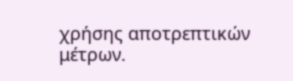χρήσης αποτρεπτικών μέτρων.